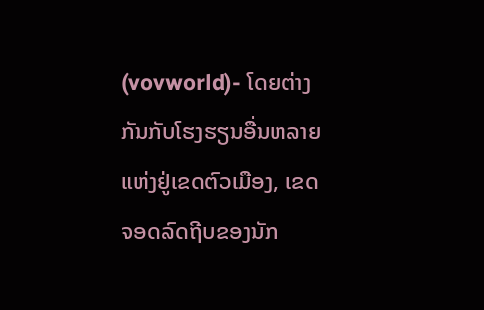(vovworld)- ໂດຍຕ່າງກັນກັບໂຮງຮຽນອື່ນຫລາຍແຫ່ງຢູ່ເຂດຕົວເມືອງ, ເຂດຈອດລົດຖີບຂອງນັກ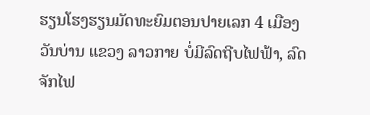ຮຽນໂຮງຮຽນມັດທະຍົມຕອນປາຍເລກ 4 ເມືອງ ວັນບ່ານ ແຂວງ ລາວກາຍ ບໍ່ມີລົດຖີບໄຟຟ້າ, ລົດຈັກໄຟ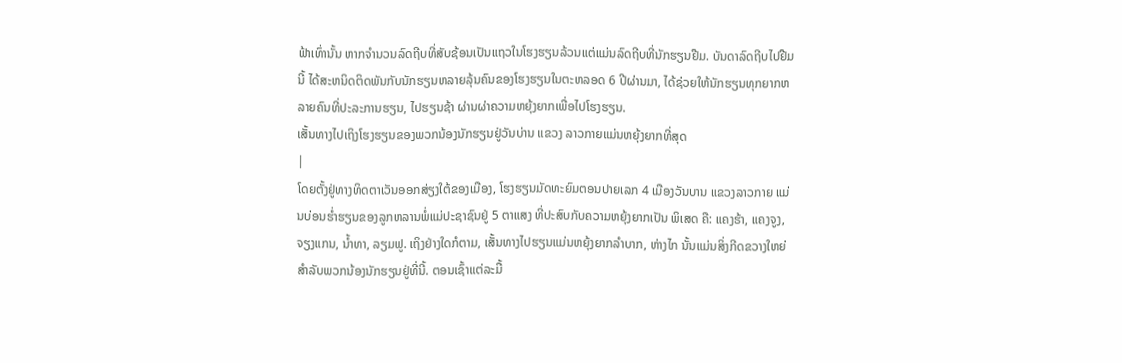ຟ້າເທົ່ານັ້ນ ຫາກຈຳນວນລົດຖີບທີ່ສັບຊ້ອນເປັນແຖວໃນໂຮງຮຽນລ້ວນແຕ່ແມ່ນລົດຖີບທີ່ນັກຮຽນຢືມ. ບັນດາລົດຖີບໄປຢືມນີ້ ໄດ້ສະຫນິດຕິດພັນກັບນັກຮຽນຫລາຍລຸ້ນຄົນຂອງໂຮງຮຽນໃນຕະຫລອດ 6 ປີຜ່ານມາ, ໄດ້ຊ່ວຍໃຫ້ນັກຮຽນທຸກຍາກຫລາຍຄົນທີ່ປະລະການຮຽນ, ໄປຮຽນຊ້າ ຜ່ານຜ່າຄວາມຫຍຸ້ງຍາກເພື່ອໄປໂຮງຮຽນ.
ເສັ້ນທາງໄປເຖິງໂຮງຮຽນຂອງພວກນ້ອງນັກຮຽນຢູ່ວັນບ່ານ ແຂວງ ລາວກາຍແມ່ນຫຍຸ້ງຍາກທີ່ສຸດ
|
ໂດຍຕັ້ງຢູ່ທາງທິດຕາເວັນອອກສ່ຽງໃຕ້ຂອງເມືອງ, ໂຮງຮຽນມັດທະຍົມຕອນປາຍເລກ 4 ເມືອງວັນບານ ແຂວງລາວກາຍ ແມ່ນບ່ອນຮ່ຳຮຽນຂອງລູກຫລານພໍ່ແມ່ປະຊາຊົນຢູ່ 5 ຕາແສງ ທີ່ປະສົບກັບຄວາມຫຍຸ້ງຍາກເປັນ ພິເສດ ຄື: ແຄງຮ້າ, ແຄງຈູງ, ຈຽງແກນ, ນ້ຳທາ, ລຽມຟູ. ເຖິງຢ່າງໃດກໍຕາມ, ເສັ້ນທາງໄປຮຽນແມ່ນຫຍຸ້ງຍາກລຳບາກ, ຫ່າງໄກ ນັ້ນແມ່ນສິ່ງກີດຂວາງໃຫຍ່ສຳລັບພວກນ້ອງນັກຮຽນຢູ່ທີ່ນີ້. ຕອນເຊົ້າແຕ່ລະມື້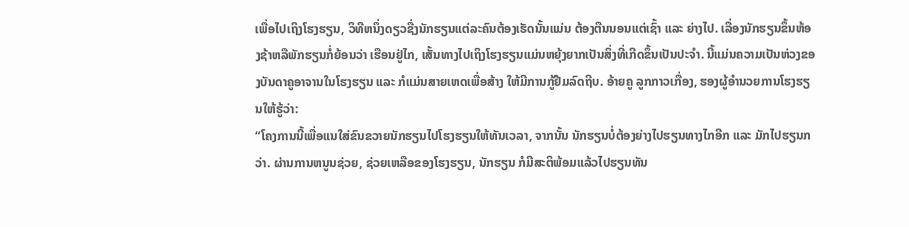ເພື່ອໄປເຖິງໂຮງຮຽນ, ວິທີຫນຶ່ງດຽວຊື່ງນັກຮຽນແຕ່ລະຄົນຕ້ອງເຮັດນັ້ນແມ່ນ ຕ້ອງຕືນນອນແຕ່ເຊົ້າ ແລະ ຍ່າງໄປ. ເລື່ອງນັກຮຽນຂຶ້ນຫ້ອງຊ້າຫລືພັກຮຽນກໍ່ຍ້ອນວ່າ ເຮືອນຢູ່ໄກ, ເສັ້ນທາງໄປເຖິງໂຮງຮຽນແມ່ນຫຍຸ້ງຍາກເປັນສິ່ງທີ່ເກີດຂຶ້ນເປັນປະຈຳ. ນີ້ແມ່ນຄວາມເປັນຫ່ວງຂອງບັນດາຄູອາຈານໃນໂຮງຮຽນ ແລະ ກໍແມ່ນສາຍເຫດເພື່ອສ້າງ ໃຫ້ມີການກູ້ຢືມລົດຖີບ. ອ້າຍຄູ ລູກກາວເກື່ອງ, ຮອງຜູ້ອຳນວຍການໂຮງຮຽນໃຫ້ຮູ້ວ່າ:
“ໂຄງການນີ້ເພື່ອແນໃສ່ຂົນຂວາຍນັກຮຽນໄປໂຮງຮຽນໃຫ້ທັນເວລາ, ຈາກນັ້ນ ນັກຮຽນບໍ່ຕ້ອງຍ່າງໄປຮຽນທາງໄກອີກ ແລະ ມັກໄປຮຽນກວ່າ. ຜ່ານການຫນູນຊ່ວຍ, ຊ່ວຍເຫລືອຂອງໂຮງຮຽນ, ນັກຮຽນ ກໍມີສະຕິພ້ອມແລ້ວໄປຮຽນທັນ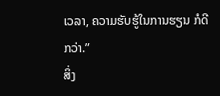ເວລາ, ຄວາມຮັບຮູ້ໃນການຮຽນ ກໍດີກວ່າ.”
ສິ່ງ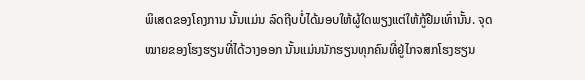ພິເສດຂອງໂຄງການ ນັ້ນແມ່ນ ລົດຖີບບໍ່ໄດ້ມອບໃຫ້ຜູ້ໃດພຽງແຕ່ໃຫ້ກູ້ຢືມເທົ່ານັ້ນ. ຈຸດໝາຍຂອງໂຮງຮຽນທີ່ໄດ້ວາງອອກ ນັ້ນແມ່ນນັກຮຽນທຸກຄົນທີ່ຢູ່ໄກຈສກໂຮງຮຽນ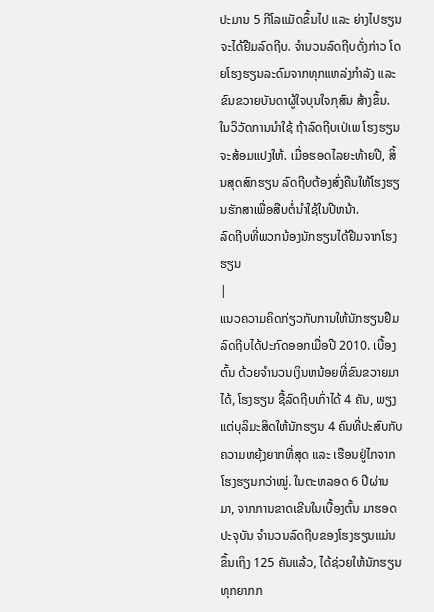ປະມານ 5 ກີໂລແມັດຂຶ້ນໄປ ແລະ ຍ່າງໄປຮຽນຈະໄດ້ຢືມລົດຖີບ. ຈຳນວນລົດຖີບດັ່ງກ່າວ ໂດຍໂຮງຮຽນລະດົມຈາກທຸກແຫລ່ງກຳລັງ ແລະ ຂົນຂວາຍບັນດາຜູ້ໃຈບຸນໃຈກຸສົນ ສ້າງຂຶ້ນ. ໃນວິວັດການນຳໃຊ້ ຖ້າລົດຖີບເປ່ເພ ໂຮງຮຽນຈະສ້ອມແປງໃຫ້. ເມື່ອຮອດໄລຍະທ້າຍປີ, ສິ້ນສຸດສົກຮຽນ ລົດຖີບຕ້ອງສົ່ງຄືນໃຫ້ໂຮງຮຽນຮັກສາເພື່ອສືບຕໍ່ນຳໃຊ້ໃນປີຫນ້າ.
ລົດຖີບທີ່ພວກນ້ອງນັກຮຽນໄດ້ຢືມຈາກໂຮງຮຽນ
|
ແນວຄວາມຄິດກ່ຽວກັບການໃຫ້ນັກຮຽນຢືມລົດຖີບໄດ້ປະກົດອອກເມື່ອປີ 2010. ເບື້ອງຕົ້ນ ດ້ວຍຈຳນວນເງິນຫນ້ອຍທີ່ຂົນຂວາຍມາໄດ້, ໂຮງຮຽນ ຊື້ລົດຖີບເກົ່າໄດ້ 4 ຄັນ, ພຽງແຕ່ບຸລິມະສິດໃຫ້ນັກຮຽນ 4 ຄົນທີ່ປະສົບກັບຄວາມຫຍຸ້ງຍາກທີ່ສຸດ ແລະ ເຮືອນຢູ່ໄກຈາກໂຮງຮຽນກວ່າໝູ່. ໃນຕະຫລອດ 6 ປີຜ່ານມາ, ຈາກການຂາດເຂີນໃນເບື້ອງຕົ້ນ ມາຮອດປະຈຸບັນ ຈຳນວນລົດຖີບຂອງໂຮງຮຽນແມ່ນຂຶ້ນເຖິງ 125 ຄັນແລ້ວ, ໄດ້ຊ່ວຍໃຫ້ນັກຮຽນທຸກຍາກກ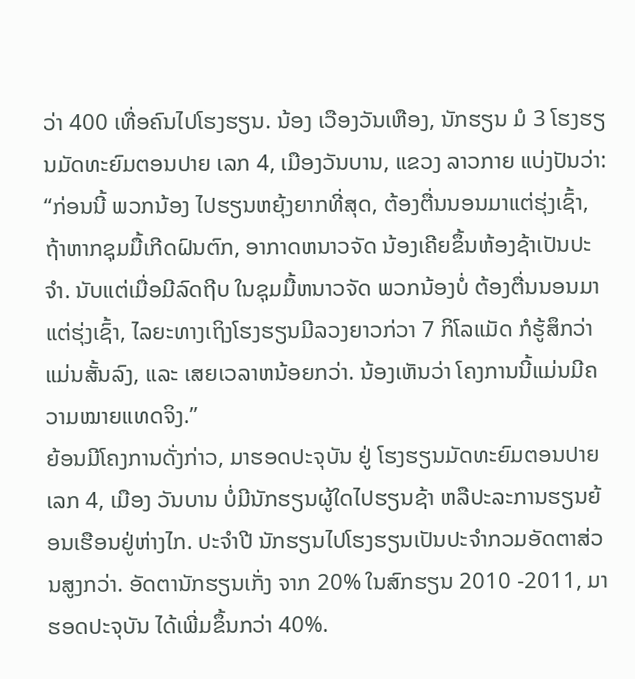ວ່າ 400 ເທື່ອຄົນໄປໂຮງຮຽນ. ນ້ອງ ເວືອງວັນເຫືອງ, ນັກຮຽນ ມໍ 3 ໂຮງຮຽນມັດທະຍົມຕອນປາຍ ເລກ 4, ເມືອງວັນບານ, ແຂວງ ລາວກາຍ ແບ່ງປັນວ່າ:
“ກ່ອນນີ້ ພວກນ້ອງ ໄປຮຽນຫຍຸ້ງຍາກທີ່ສຸດ, ຕ້ອງຕື່ນນອນມາແຕ່ຮຸ່ງເຊົ້າ, ຖ້າຫາກຊຸມມື້ເກີດຝົນຕົກ, ອາກາດຫນາວຈັດ ນ້ອງເຄີຍຂຶ້ນຫ້ອງຊ້າເປັນປະຈຳ. ນັບແຕ່ເມື່ອມີລົດຖີບ ໃນຊຸມມື້ຫນາວຈັດ ພວກນ້ອງບໍ່ ຕ້ອງຕື່ນນອນມາແຕ່ຮຸ່ງເຊົ້າ, ໄລຍະທາງເຖິງໂຮງຮຽນມີລວງຍາວກ່ວາ 7 ກິໂລແມັດ ກໍຮູ້ສຶກວ່າແມ່ນສັ້ນລົງ, ແລະ ເສຍເວລາຫນ້ອຍກວ່າ. ນ້ອງເຫັນວ່າ ໂຄງການນີ້ແມ່ນມີຄວາມໝາຍແທດຈິງ.”
ຍ້ອນມີໂຄງການດັ່ງກ່າວ, ມາຮອດປະຈຸບັນ ຢູ່ ໂຮງຮຽນມັດທະຍົມຕອນປາຍເລກ 4, ເມືອງ ວັນບານ ບໍ່ມີນັກຮຽນຜູ້ໃດໄປຮຽນຊ້າ ຫລືປະລະການຮຽນຍ້ອນເຮືອນຢູ່ຫ່າງໄກ. ປະຈຳປີ ນັກຮຽນໄປໂຮງຮຽນເປັນປະຈຳກວມອັດຕາສ່ວນສູງກວ່າ. ອັດຕານັກຮຽນເກັ່ງ ຈາກ 20% ໃນສົກຮຽນ 2010 -2011, ມາຮອດປະຈຸບັນ ໄດ້ເພີ່ມຂຶ້ນກວ່າ 40%.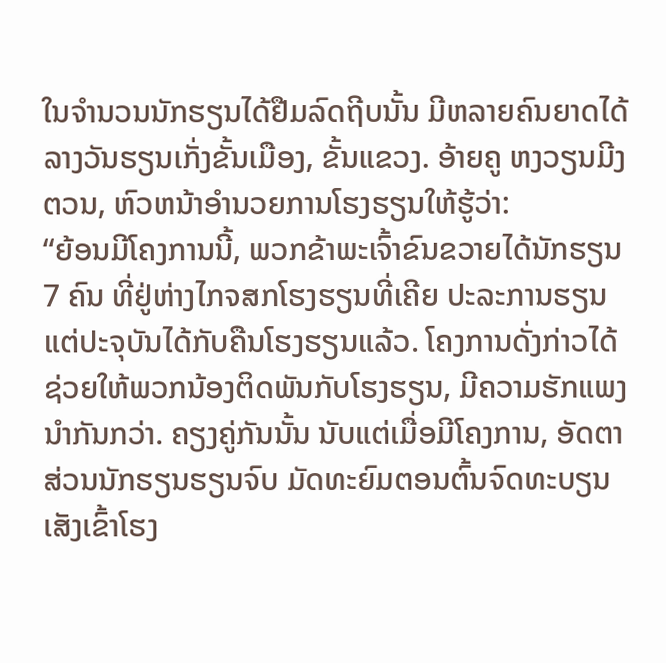ໃນຈຳນວນນັກຮຽນໄດ້ຢືມລົດຖີບນັ້ນ ມີຫລາຍຄົນຍາດໄດ້ລາງວັນຮຽນເກັ່ງຂັ້ນເມືອງ, ຂັ້ນແຂວງ. ອ້າຍຄູ ຫງວຽນມີງຕວນ, ຫົວຫນ້າອຳນວຍການໂຮງຮຽນໃຫ້ຮູ້ວ່າ:
“ຍ້ອນມີໂຄງການນີ້, ພວກຂ້າພະເຈົ້າຂົນຂວາຍໄດ້ນັກຮຽນ 7 ຄົນ ທີ່ຢູ່ຫ່າງໄກຈສກໂຮງຮຽນທີ່ເຄີຍ ປະລະການຮຽນ ແຕ່ປະຈຸບັນໄດ້ກັບຄືນໂຮງຮຽນແລ້ວ. ໂຄງການດັ່ງກ່າວໄດ້ຊ່ວຍໃຫ້ພວກນ້ອງຕິດພັນກັບໂຮງຮຽນ, ມີຄວາມຮັກແພງນຳກັນກວ່າ. ຄຽງຄູ່ກັນນັ້ນ ນັບແຕ່ເມື່ອມີໂຄງການ, ອັດຕາສ່ວນນັກຮຽນຮຽນຈົບ ມັດທະຍົມຕອນຕົ້ນຈົດທະບຽນເສັງເຂົ້າໂຮງ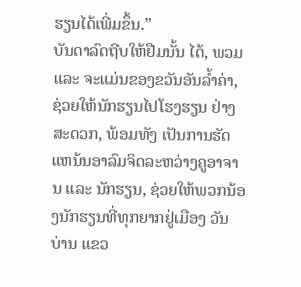ຮຽນໄດ້ເພີ່ມຂຶ້ນ.”
ບັນດາລົດຖີບໃຫ້ຢືມນັ້ນ ໄດ້, ພວມ ແລະ ຈະແມ່ນຂອງຂວັນອັນລ້ຳຄ່າ, ຊ່ວຍໃຫ້ນັກຮຽນໄປໂຮງຮຽນ ຢ່າງສະດວກ, ພ້ອມທັງ ເປັນການຮັດແຫນ້ນອາລົມຈິດລະຫວ່າງຄູອາຈານ ແລະ ນັກຮຽນ, ຊ່ວຍໃຫ້ພວກນ້ອງນັກຮຽນທີ່ທຸກຍາກຢູ່ເມືອງ ວັນບ່ານ ແຂວ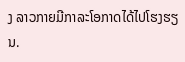ງ ລາວກາຍມີກາລະໂອກາດໄດ້ໄປໂຮງຮຽນ.